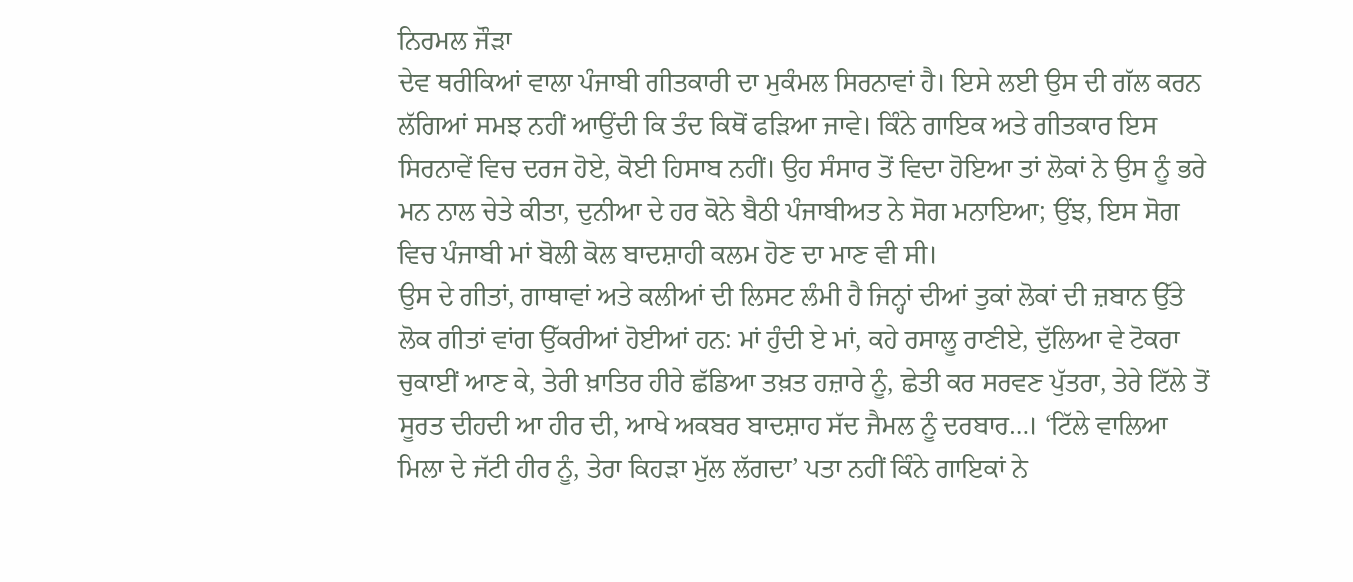ਨਿਰਮਲ ਜੌੜਾ
ਦੇਵ ਥਰੀਕਿਆਂ ਵਾਲਾ ਪੰਜਾਬੀ ਗੀਤਕਾਰੀ ਦਾ ਮੁਕੰਮਲ ਸਿਰਨਾਵਾਂ ਹੈ। ਇਸੇ ਲਈ ਉਸ ਦੀ ਗੱਲ ਕਰਨ ਲੱਗਿਆਂ ਸਮਝ ਨਹੀਂ ਆਉਂਦੀ ਕਿ ਤੰਦ ਕਿਥੋਂ ਫੜਿਆ ਜਾਵੇ। ਕਿੰਨੇ ਗਾਇਕ ਅਤੇ ਗੀਤਕਾਰ ਇਸ ਸਿਰਨਾਵੇਂ ਵਿਚ ਦਰਜ ਹੋਏ, ਕੋਈ ਹਿਸਾਬ ਨਹੀਂ। ਉਹ ਸੰਸਾਰ ਤੋਂ ਵਿਦਾ ਹੋਇਆ ਤਾਂ ਲੋਕਾਂ ਨੇ ਉਸ ਨੂੰ ਭਰੇ ਮਨ ਨਾਲ ਚੇਤੇ ਕੀਤਾ, ਦੁਨੀਆ ਦੇ ਹਰ ਕੋਨੇ ਬੈਠੀ ਪੰਜਾਬੀਅਤ ਨੇ ਸੋਗ ਮਨਾਇਆ; ਉਂਝ, ਇਸ ਸੋਗ ਵਿਚ ਪੰਜਾਬੀ ਮਾਂ ਬੋਲੀ ਕੋਲ ਬਾਦਸ਼ਾਹੀ ਕਲਮ ਹੋਣ ਦਾ ਮਾਣ ਵੀ ਸੀ।
ਉਸ ਦੇ ਗੀਤਾਂ, ਗਾਥਾਵਾਂ ਅਤੇ ਕਲੀਆਂ ਦੀ ਲਿਸਟ ਲੰਮੀ ਹੈ ਜਿਨ੍ਹਾਂ ਦੀਆਂ ਤੁਕਾਂ ਲੋਕਾਂ ਦੀ ਜ਼ਬਾਨ ਉੱਤੇ ਲੋਕ ਗੀਤਾਂ ਵਾਂਗ ਉੱਕਰੀਆਂ ਹੋਈਆਂ ਹਨ: ਮਾਂ ਹੁੰਦੀ ਏ ਮਾਂ, ਕਹੇ ਰਸਾਲੂ ਰਾਣੀਏ, ਦੁੱਲਿਆ ਵੇ ਟੋਕਰਾ ਚੁਕਾਈਂ ਆਣ ਕੇ, ਤੇਰੀ ਖ਼ਾਤਿਰ ਹੀਰੇ ਛੱਡਿਆ ਤਖ਼ਤ ਹਜ਼ਾਰੇ ਨੂੰ, ਛੇਤੀ ਕਰ ਸਰਵਣ ਪੁੱਤਰਾ, ਤੇਰੇ ਟਿੱਲੇ ਤੋਂ ਸੂਰਤ ਦੀਹਦੀ ਆ ਹੀਰ ਦੀ, ਆਖੇ ਅਕਬਰ ਬਾਦਸ਼ਾਹ ਸੱਦ ਜੈਮਲ ਨੂੰ ਦਰਬਾਰ…। ‘ਟਿੱਲੇ ਵਾਲਿਆ ਮਿਲਾ ਦੇ ਜੱਟੀ ਹੀਰ ਨੂੰ, ਤੇਰਾ ਕਿਹੜਾ ਮੁੱਲ ਲੱਗਦਾ’ ਪਤਾ ਨਹੀਂ ਕਿੰਨੇ ਗਾਇਕਾਂ ਨੇ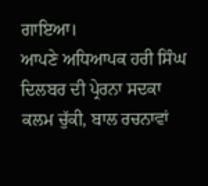ਗਾਇਆ।
ਆਪਣੇ ਅਧਿਆਪਕ ਹਰੀ ਸਿੰਘ ਦਿਲਬਰ ਦੀ ਪ੍ਰੇਰਨਾ ਸਦਕਾ ਕਲਮ ਚੁੱਕੀ, ਬਾਲ ਰਚਨਾਵਾਂ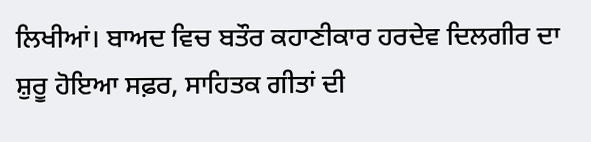ਲਿਖੀਆਂ। ਬਾਅਦ ਵਿਚ ਬਤੌਰ ਕਹਾਣੀਕਾਰ ਹਰਦੇਵ ਦਿਲਗੀਰ ਦਾ ਸ਼ੁਰੂ ਹੋਇਆ ਸਫ਼ਰ, ਸਾਹਿਤਕ ਗੀਤਾਂ ਦੀ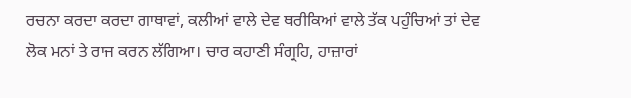ਰਚਨਾ ਕਰਦਾ ਕਰਦਾ ਗਾਥਾਵਾਂ, ਕਲੀਆਂ ਵਾਲੇ ਦੇਵ ਥਰੀਕਿਆਂ ਵਾਲੇ ਤੱਕ ਪਹੁੰਚਿਆਂ ਤਾਂ ਦੇਵ ਲੋਕ ਮਨਾਂ ਤੇ ਰਾਜ ਕਰਨ ਲੱਗਿਆ। ਚਾਰ ਕਹਾਣੀ ਸੰਗ੍ਰਹਿ, ਹਾਜ਼ਾਰਾਂ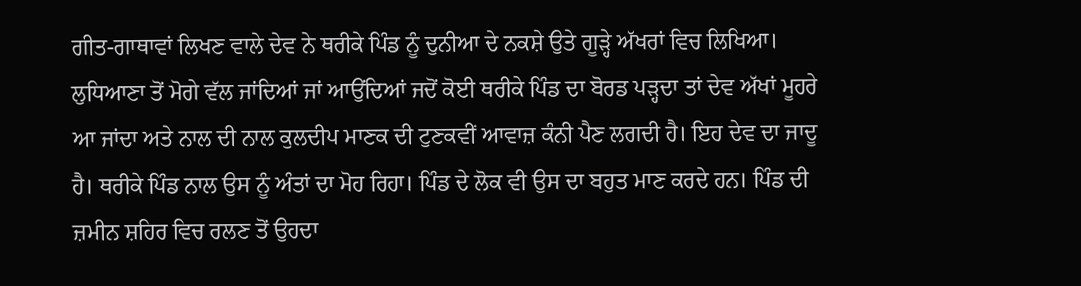ਗੀਤ-ਗਾਥਾਵਾਂ ਲਿਖਣ ਵਾਲੇ ਦੇਵ ਨੇ ਥਰੀਕੇ ਪਿੰਡ ਨੂੰ ਦੁਨੀਆ ਦੇ ਨਕਸ਼ੇ ਉਤੇ ਗੂੜ੍ਹੇ ਅੱਖਰਾਂ ਵਿਚ ਲਿਖਿਆ। ਲੁਧਿਆਣਾ ਤੋਂ ਮੋਗੇ ਵੱਲ ਜਾਂਦਿਆਂ ਜਾਂ ਆਉਂਦਿਆਂ ਜਦੋਂ ਕੋਈ ਥਰੀਕੇ ਪਿੰਡ ਦਾ ਬੋਰਡ ਪੜ੍ਹਦਾ ਤਾਂ ਦੇਵ ਅੱਖਾਂ ਮੂਹਰੇ ਆ ਜਾਂਦਾ ਅਤੇ ਨਾਲ ਦੀ ਨਾਲ ਕੁਲਦੀਪ ਮਾਣਕ ਦੀ ਟੁਣਕਵੀਂ ਆਵਾਜ਼ ਕੰਨੀ ਪੈਣ ਲਗਦੀ ਹੈ। ਇਹ ਦੇਵ ਦਾ ਜਾਦੂ ਹੈ। ਥਰੀਕੇ ਪਿੰਡ ਨਾਲ ਉਸ ਨੂੰ ਅੰਤਾਂ ਦਾ ਮੋਹ ਰਿਹਾ। ਪਿੰਡ ਦੇ ਲੋਕ ਵੀ ਉਸ ਦਾ ਬਹੁਤ ਮਾਣ ਕਰਦੇ ਹਨ। ਪਿੰਡ ਦੀ ਜ਼ਮੀਨ ਸ਼ਹਿਰ ਵਿਚ ਰਲਣ ਤੋਂ ਉਹਦਾ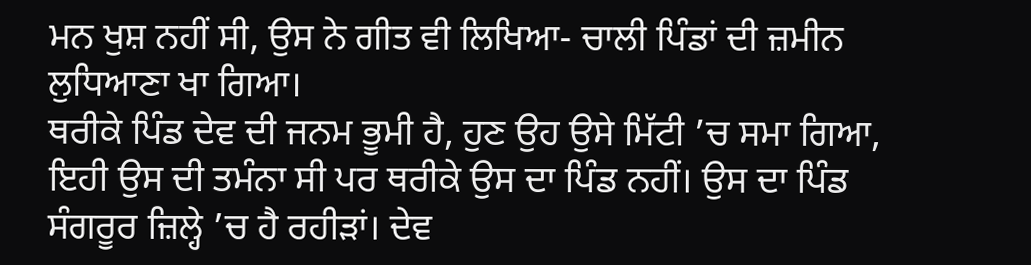ਮਨ ਖੁਸ਼ ਨਹੀਂ ਸੀ, ਉਸ ਨੇ ਗੀਤ ਵੀ ਲਿਖਿਆ- ਚਾਲੀ ਪਿੰਡਾਂ ਦੀ ਜ਼ਮੀਨ ਲੁਧਿਆਣਾ ਖਾ ਗਿਆ।
ਥਰੀਕੇ ਪਿੰਡ ਦੇਵ ਦੀ ਜਨਮ ਭੂਮੀ ਹੈ, ਹੁਣ ਉਹ ਉਸੇ ਮਿੱਟੀ ’ਚ ਸਮਾ ਗਿਆ, ਇਹੀ ਉਸ ਦੀ ਤਮੰਨਾ ਸੀ ਪਰ ਥਰੀਕੇ ਉਸ ਦਾ ਪਿੰਡ ਨਹੀਂ। ਉਸ ਦਾ ਪਿੰਡ ਸੰਗਰੂਰ ਜ਼ਿਲ੍ਹੇ ’ਚ ਹੈ ਰਹੀੜਾਂ। ਦੇਵ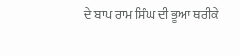ਦੇ ਬਾਪ ਰਾਮ ਸਿੰਘ ਦੀ ਭੂਆ ਥਰੀਕੇ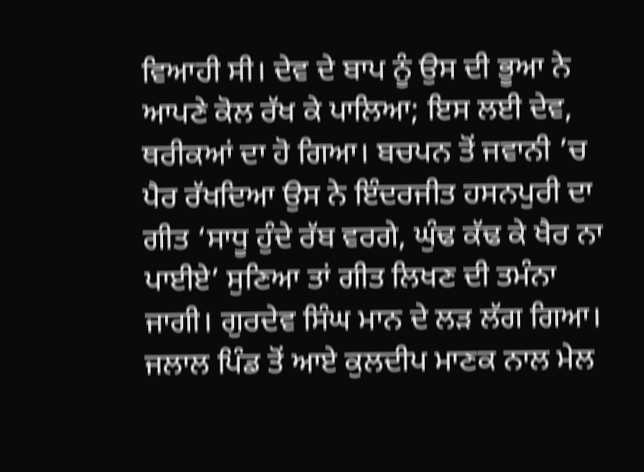ਵਿਆਹੀ ਸੀ। ਦੇਵ ਦੇ ਬਾਪ ਨੂੰ ਉਸ ਦੀ ਭੂਆ ਨੇ ਆਪਣੇ ਕੋਲ ਰੱਖ ਕੇ ਪਾਲਿਆ; ਇਸ ਲਈ ਦੇਵ, ਥਰੀਕਆਂ ਦਾ ਹੋ ਗਿਆ। ਬਚਪਨ ਤੋਂ ਜਵਾਨੀ ’ਚ ਪੈਰ ਰੱਖਦਿਆ ਉਸ ਨੇ ਇੰਦਰਜੀਤ ਹਸਨਪੁਰੀ ਦਾ ਗੀਤ ‘ਸਾਧੂ ਹੁੰਦੇ ਰੱਬ ਵਰਗੇ, ਘੁੰਢ ਕੱਢ ਕੇ ਖੈਰ ਨਾ ਪਾਈਏ’ ਸੁਣਿਆ ਤਾਂ ਗੀਤ ਲਿਖਣ ਦੀ ਤਮੰਨਾ ਜਾਗੀ। ਗੁਰਦੇਵ ਸਿੰਘ ਮਾਨ ਦੇ ਲੜ ਲੱਗ ਗਿਆ। ਜਲਾਲ ਪਿੰਡ ਤੋਂ ਆਏ ਕੁਲਦੀਪ ਮਾਣਕ ਨਾਲ ਮੇਲ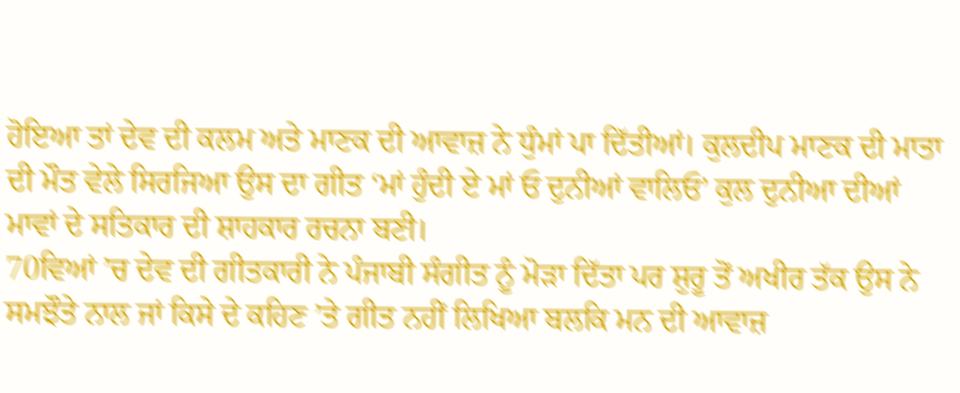ਹੋਇਆ ਤਾਂ ਦੇਵ ਦੀ ਕਲਮ ਅਤੇ ਮਾਣਕ ਦੀ ਆਵਾਜ਼ ਨੇ ਧੁੰਮਾਂ ਪਾ ਦਿੱਤੀਆਂ। ਕੁਲਦੀਪ ਮਾਣਕ ਦੀ ਮਾਤਾ ਦੀ ਮੌਤ ਵੇਲੇ ਸਿਰਜਿਆ ਉਸ ਦਾ ਗੀਤ ‘ਮਾਂ ਹੁੰਦੀ ਏ ਮਾਂ ਓ ਦੁਨੀਆਂ ਵਾਲਿਓ’ ਕੁਲ ਦੁਨੀਆ ਦੀਆਂ ਮਾਵਾਂ ਦੇ ਸਤਿਕਾਰ ਦੀ ਸ਼ਾਹਕਾਰ ਰਚਨਾ ਬਣੀ।
70ਵਿਆਂ ’ਚ ਦੇਵ ਦੀ ਗੀਤਕਾਰੀ ਨੇ ਪੰਜਾਬੀ ਸੰਗੀਤ ਨੂੰ ਮੋੜਾ ਦਿੱਤਾ ਪਰ ਸ਼ੁਰੂ ਤੋਂ ਅਖੀਰ ਤੱਕ ਉਸ ਨੇ ਸਮਝੌਤੇ ਨਾਲ ਜਾਂ ਕਿਸੇ ਦੇ ਕਹਿਣ ’ਤੇ ਗੀਤ ਨਹੀਂ ਲਿਖਿਆ ਬਲਕਿ ਮਨ ਦੀ ਆਵਾਜ਼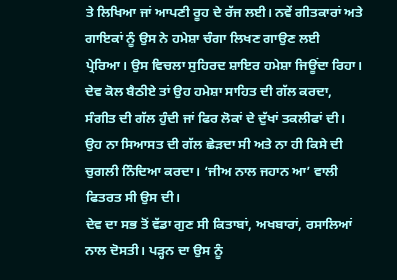ਤੇ ਲਿਖਿਆ ਜਾਂ ਆਪਣੀ ਰੂਹ ਦੇ ਰੱਜ ਲਈ। ਨਵੇਂ ਗੀਤਕਾਰਾਂ ਅਤੇ ਗਾਇਕਾਂ ਨੂੰ ਉਸ ਨੇ ਹਮੇਸ਼ਾ ਚੰਗਾ ਲਿਖਣ ਗਾਉਣ ਲਈ ਪ੍ਰੇਰਿਆ। ਉਸ ਵਿਚਲਾ ਸੁਹਿਰਦ ਸ਼ਾਇਰ ਹਮੇਸ਼ਾ ਜਿਊਂਦਾ ਰਿਹਾ। ਦੇਵ ਕੋਲ ਬੈਠੀਏ ਤਾਂ ਉਹ ਹਮੇਸ਼ਾ ਸਾਹਿਤ ਦੀ ਗੱਲ ਕਰਦਾ, ਸੰਗੀਤ ਦੀ ਗੱਲ ਹੁੰਦੀ ਜਾਂ ਫਿਰ ਲੋਕਾਂ ਦੇ ਦੁੱਖਾਂ ਤਕਲੀਫਾਂ ਦੀ। ਉਹ ਨਾ ਸਿਆਸਤ ਦੀ ਗੱਲ ਛੇੜਦਾ ਸੀ ਅਤੇ ਨਾ ਹੀ ਕਿਸੇ ਦੀ ਚੁਗਲੀ ਨਿੰਦਿਆ ਕਰਦਾ। ‘ਜੀਅ ਨਾਲ ਜਹਾਨ ਆ’ ਵਾਲੀ ਫਿਤਰਤ ਸੀ ਉਸ ਦੀ।
ਦੇਵ ਦਾ ਸਭ ਤੋਂ ਵੱਡਾ ਗੁਣ ਸੀ ਕਿਤਾਬਾਂ, ਅਖਬਾਰਾਂ, ਰਸਾਲਿਆਂ ਨਾਲ ਦੋਸਤੀ। ਪੜ੍ਹਨ ਦਾ ਉਸ ਨੂੰ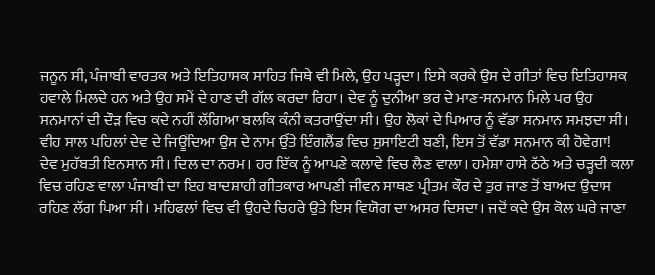ਜਨੂਨ ਸੀ, ਪੰਜਾਬੀ ਵਾਰਤਕ ਅਤੇ ਇਤਿਹਾਸਕ ਸਾਹਿਤ ਜਿਥੇ ਵੀ ਮਿਲੇ, ਉਹ ਪੜ੍ਹਦਾ। ਇਸੇ ਕਰਕੇ ਉਸ ਦੇ ਗੀਤਾਂ ਵਿਚ ਇਤਿਹਾਸਕ ਹਵਾਲੇ ਮਿਲਦੇ ਹਨ ਅਤੇ ਉਹ ਸਮੇਂ ਦੇ ਹਾਣ ਦੀ ਗੱਲ ਕਰਦਾ ਰਿਹਾ। ਦੇਵ ਨੂੰ ਦੁਨੀਆ ਭਰ ਦੇ ਮਾਣ-ਸਨਮਾਨ ਮਿਲੇ ਪਰ ਉਹ ਸਨਮਾਨਾਂ ਦੀ ਦੌੜ ਵਿਚ ਕਦੇ ਨਹੀਂ ਲੱਗਿਆ ਬਲਕਿ ਕੰਨੀ ਕਤਰਾਉਂਦਾ ਸੀ। ਉਹ ਲੋਕਾਂ ਦੇ ਪਿਆਰ ਨੂੰ ਵੱਡਾ ਸਨਮਾਨ ਸਮਝਦਾ ਸੀ। ਵੀਹ ਸਾਲ ਪਹਿਲਾਂ ਦੇਵ ਦੇ ਜਿਊਂਦਿਆ ਉਸ ਦੇ ਨਾਮ ਉੱਤੇ ਇੰਗਲੈਂਡ ਵਿਚ ਸੁਸਾਇਟੀ ਬਣੀ, ਇਸ ਤੋਂ ਵੱਡਾ ਸਨਮਾਨ ਕੀ ਹੋਵੇਗਾ!
ਦੇਵ ਮੁਹੱਬਤੀ ਇਨਸਾਨ ਸੀ। ਦਿਲ ਦਾ ਨਰਮ। ਹਰ ਇੱਕ ਨੂੰ ਆਪਣੇ ਕਲਾਵੇ ਵਿਚ ਲੈਣ ਵਾਲਾ। ਹਮੇਸ਼ਾ ਹਾਸੇ ਠੱਠੇ ਅਤੇ ਚੜ੍ਹਦੀ ਕਲਾ ਵਿਚ ਰਹਿਣ ਵਾਲਾ ਪੰਜਾਬੀ ਦਾ ਇਹ ਬਾਦਸ਼ਾਹੀ ਗੀਤਕਾਰ ਆਪਣੀ ਜੀਵਨ ਸਾਥਣ ਪ੍ਰੀਤਮ ਕੌਰ ਦੇ ਤੁਰ ਜਾਣ ਤੋਂ ਬਾਅਦ ਉਦਾਸ ਰਹਿਣ ਲੱਗ ਪਿਆ ਸੀ। ਮਹਿਫਲਾਂ ਵਿਚ ਵੀ ਉਹਦੇ ਚਿਹਰੇ ਉਤੇ ਇਸ ਵਿਯੋਗ ਦਾ ਅਸਰ ਦਿਸਦਾ। ਜਦੋਂ ਕਦੇ ਉਸ ਕੋਲ ਘਰੇ ਜਾਣਾ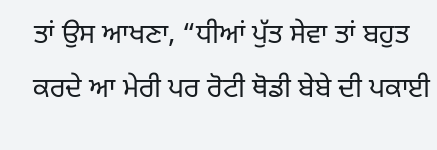ਤਾਂ ਉਸ ਆਖਣਾ, “ਧੀਆਂ ਪੁੱਤ ਸੇਵਾ ਤਾਂ ਬਹੁਤ ਕਰਦੇ ਆ ਮੇਰੀ ਪਰ ਰੋਟੀ ਥੋਡੀ ਬੇਬੇ ਦੀ ਪਕਾਈ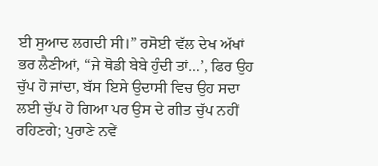ਈ ਸੁਆਦ ਲਗਦੀ ਸੀ।” ਰਸੋਈ ਵੱਲ ਦੇਖ ਅੱਖਾਂ ਭਰ ਲੈਣੀਆਂ, “ਜੇ ਥੋਡੀ ਬੇਬੇ ਹੁੰਦੀ ਤਾਂ…’, ਫਿਰ ਉਹ ਚੁੱਪ ਹੋ ਜਾਂਦਾ, ਬੱਸ ਇਸੇ ਉਦਾਸੀ ਵਿਚ ਉਹ ਸਦਾ ਲਈ ਚੁੱਪ ਹੋ ਗਿਆ ਪਰ ਉਸ ਦੇ ਗੀਤ ਚੁੱਪ ਨਹੀਂ ਰਹਿਣਗੇ; ਪੁਰਾਣੇ ਨਵੇਂ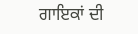ਗਾਇਕਾਂ ਦੀ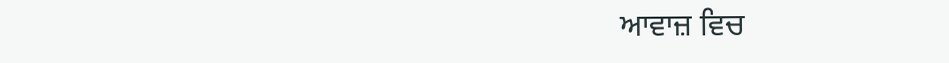ਆਵਾਜ਼ ਵਿਚ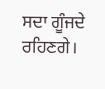ਸਦਾ ਗੂੰਜਦੇ ਰਹਿਣਗੇ।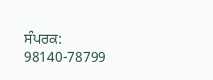ਸੰਪਰਕ: 98140-78799